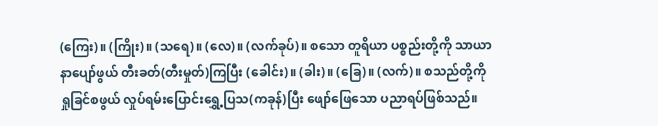(ကြေး)။ (ကြိုး)။ (သရေ)။ (လေ)။ (လက်ခုပ်)။ စသော တူရိယာ ပစ္စည်းတို့ကို သာယာနာပျော်ဖွယ် တီးခတ်(တီးမှုတ်)ကြပြီး (ခေါင်း)။ (ခါး)။ (ခြေ)။ (လက်)။ စသည်တို့ကို ရှုခြင်စဖွယ် လှုပ်ရမ်းပြောင်းရွှေ့ပြသ(ကခုန်)ပြီး ဖျော်ဖြေသော ပညာရပ်ဖြစ်သည်။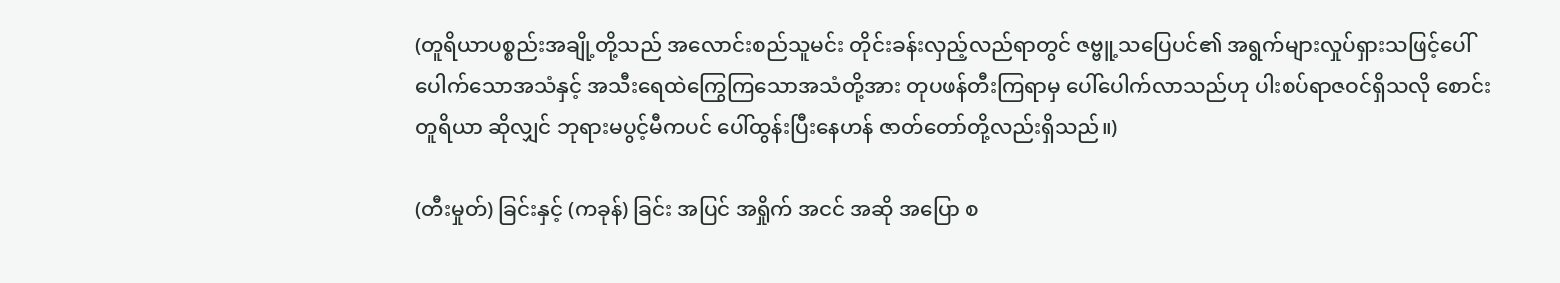(တူရိယာပစ္စည်းအချို့တို့သည် အလောင်းစည်သူမင်း တိုင်းခန်းလှည့်လည်ရာတွင် ဇဗ္ဗူ့သပြေပင်၏ အရွက်များလှုပ်ရှားသဖြင့်ပေါ်ပေါက်သောအသံနှင့် အသီးရေထဲကြွေကြသောအသံတို့အား တုပဖန်တီးကြရာမှ ပေါ်ပေါက်လာသည်ဟု ပါးစပ်ရာဇဝင်ရှိသလို စောင်းတူရိယာ ဆိုလျှင် ဘုရားမပွင့်မီကပင် ပေါ်ထွန်းပြီးနေဟန် ဇာတ်တော်တို့လည်းရှိသည်။)

(တီးမှုတ်) ခြင်းနှင့် (ကခုန်) ခြင်း အပြင် အရှိုက် အငင် အဆို အပြော စ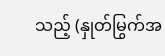သည့် (နှုတ်မြွက်အ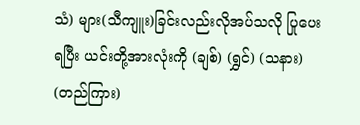သံ) များ(သီကျူး)ခြင်းလည်းလိုအပ်သလို ပြုပေးရပြီး ယင်းတို့အားလုံးကို (ချစ်) (ရွှင်) (သနား) (တည်ကြား)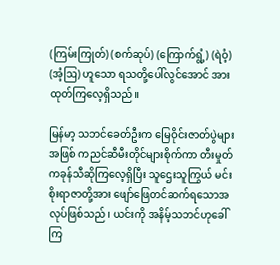(ကြမ်းကြုတ်) (စက်ဆုပ်) (ကြောက်ရွံ့) (ရဲဝံ့) (အံ့ဩ) ဟူသော ရသတို့ပေါ်လွင်အောင် အားထုတ်ကြလေ့ရှိသည်။

မြန်မာ့ သဘင်ခေတ်ဦးက မြေဝိုင်းဇာတ်ပွဲများအဖြစ် ကညင်ဆီမီးတိုင်များစိုက်ကာ တီးမှုတ်ကခုန်သီဆိုကြလေ့ရှိပြီး သူဌေးသူကြွယ် မင်းစိုးရာဇာတို့အား ဖျော်ဖြေတင်ဆက်ရသောအလုပ်ဖြစ်သည်၊ ယင်းကို အနိမ့်သဘင်ဟုခေါ်ကြ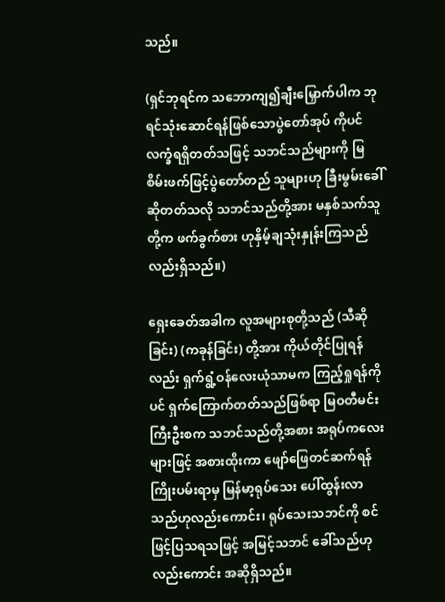သည်။

(ရှင်ဘုရင်က သဘောကျ၍ချီးမြှောက်ပါက ဘုရင်သုံးဆောင်ရန်ဖြစ်သောပွဲတော်အုပ် ကိုပင်လက္ခံရရှိတတ်သဖြင့် သဘင်သည်များကို မြစိမ်းဖက်ဖြင့်ပွဲတော်တည် သူများဟု ခြီးမွမ်းခေါ်ဆိုတတ်သလို သဘင်သည်တို့အား မနှစ်သက်သူတို့က ဖက်ခွက်စား ဟုနှိမ့်ချသုံးနှုန်းကြသည်လည်းရှိသည်။)

ရှေးခေတ်အခါက လူအများစုတို့သည် (သီဆိုခြင်း) (ကခုန်ခြင်း) တို့အား ကိုယ်တိုင်ပြုရန်လည်း ရှက်ရွံ့ဝန်လေးယုံသာမက ကြည့်ရှုရန်ကိုပင် ရှက်ကြောက်တတ်သည်ဖြစ်ရာ မြဝတီမင်းကြီးဦးစက သဘင်သည်တို့အစား အရုပ်ကလေးများဖြင့် အစားထိုးကာ ဖျော်ဖြေတင်ဆက်ရန်ကြိုးပမ်းရာမှ မြန်မာ့ရုပ်သေး ပေါ်ထွန်းလာသည်ဟုလည်းကောင်း၊ ရုပ်သေးသဘင်ကို စင်ဖြင့်ပြသရသဖြင့် အမြင့်သဘင် ခေါ်သည်ဟုလည်းကောင်း အဆိုရှိသည်။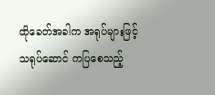ထိုခေတ်အခါက အရုပ်များဖြင့် သရုပ်ဆောင် ကပြစေသည့်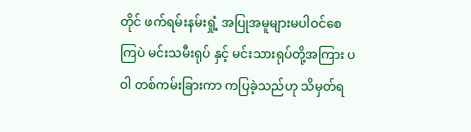တိုင် ဖက်ရမ်းနမ်းရှုံ့ အပြုအမူများမပါဝင်စေကြပဲ မင်းသမီးရုပ် နှင့် မင်းသားရုပ်တို့အကြား ပဝါ တစ်ကမ်းခြားကာ ကပြခဲ့သည်ဟု သိမှတ်ရ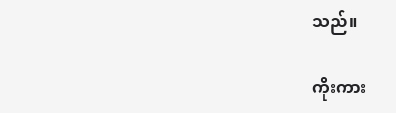သည်။

ကိုးကား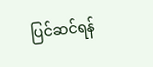ပြင်ဆင်ရန်